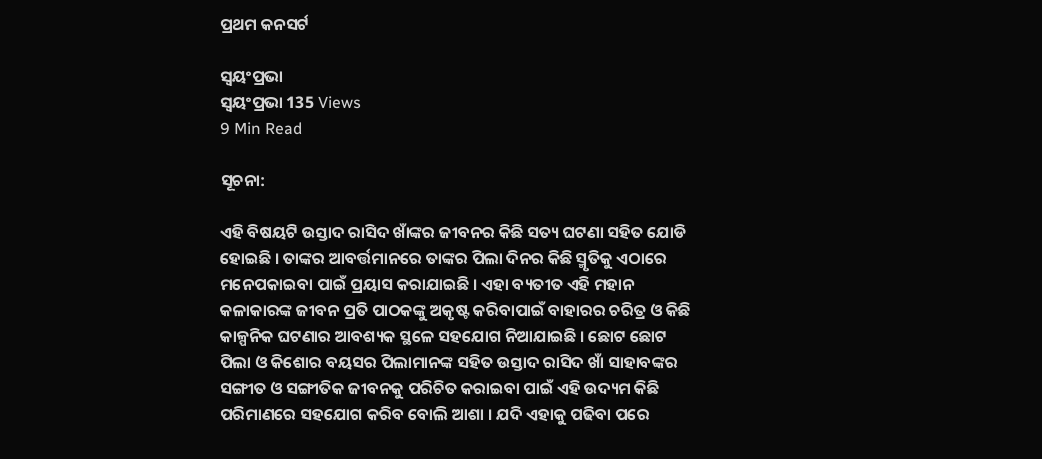ପ୍ରଥମ କନସର୍ଟ

ସ୍ଵୟଂପ୍ରଭା
ସ୍ଵୟଂପ୍ରଭା 135 Views
9 Min Read

ସୂଚନା:

ଏହି ବିଷୟଟି ଉସ୍ତାଦ ରାସିଦ ଖାଁଙ୍କର ଜୀବନର କିଛି ସତ୍ୟ ଘଟଣା ସହିତ ଯୋଡି ହୋଇଛି । ତାଙ୍କର ଆବର୍ତ୍ତମାନରେ ତାଙ୍କର ପିଲା ଦିନର କିଛି ସ୍ମୃତିକୁ ଏଠାରେ ମନେପକାଇବା ପାଇଁ ପ୍ରୟାସ କରାଯାଇଛି । ଏହା ବ୍ୟତୀତ ଏହି ମହାନ କଳାକାରଙ୍କ ଜୀବନ ପ୍ରତି ପାଠକଙ୍କୁ ଅକୃଷ୍ଟ କରିବାପାଇଁ ବାହାରର ଚରିତ୍ର ଓ କିଛି କାଳ୍ପନିକ ଘଟଣାର ଆବଶ୍ୟକ ସ୍ଥଳେ ସହଯୋଗ ନିଆଯାଇଛି । ଛୋଟ ଛୋଟ ପିଲା ଓ କିଶୋର ବୟସର ପିଲାମାନଙ୍କ ସହିତ ଉସ୍ତାଦ ରାସିଦ ଖାଁ ସାହାବଙ୍କର ସଙ୍ଗୀତ ଓ ସଙ୍ଗୀତିକ ଜୀବନକୁ ପରିଚିତ କରାଇବା ପାଇଁ ଏହି ଉଦ୍ୟମ କିଛି ପରିମାଣରେ ସହଯୋଗ କରିବ ବୋଲି ଆଶା । ଯଦି ଏହାକୁ ପଢିବା ପରେ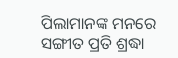ପିଲାମାନଙ୍କ ମନରେ ସଙ୍ଗୀତ ପ୍ରତି ଶ୍ରଦ୍ଧା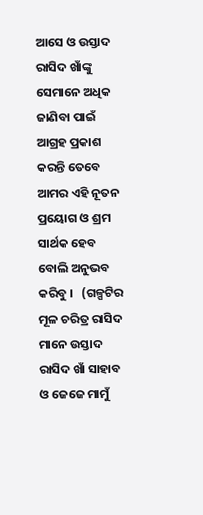ଆସେ ଓ ଉସ୍ତାଦ ରାସିଦ ଖାଁଙ୍କୁ ସେମାନେ ଅଧିକ ଜାଣିବା ପାଇଁ  ଆଗ୍ରହ ପ୍ରକାଶ କରନ୍ତି ତେବେ ଆମର ଏହି ନୂତନ ପ୍ରୟୋଗ ଓ ଶ୍ରମ ସାର୍ଥକ ହେବ ବୋଲି ଅନୁଭବ କରିବୁ ।   (ଗଳ୍ପଟିର ମୂଳ ଚରିତ୍ର ରାସିଦ ମାନେ ଉସ୍ତାଦ ରାସିଦ ଖାଁ ସାହାବ ଓ ଜେଜେ ମାମୁଁ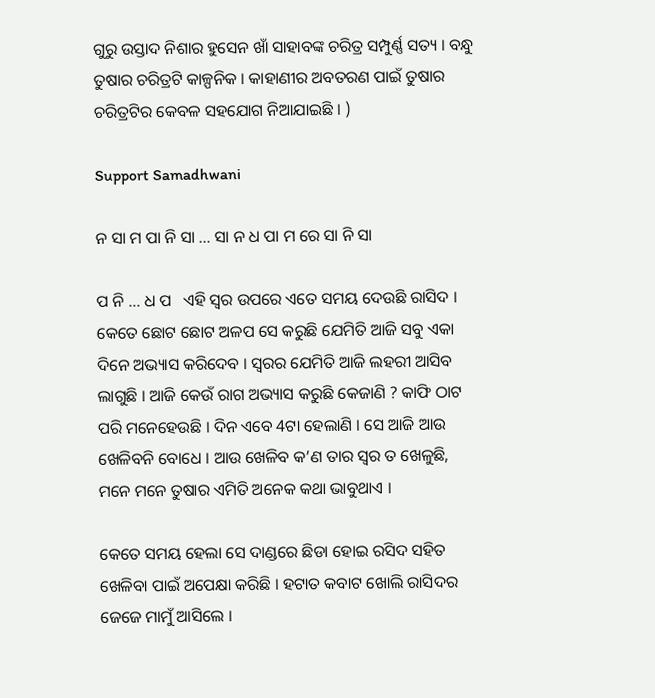ଗୁରୁ ଉସ୍ତାଦ ନିଶାର ହୁସେନ ଖାଁ ସାହାବଙ୍କ ଚରିତ୍ର ସମ୍ପୁର୍ଣ୍ଣ ସତ୍ୟ । ବନ୍ଧୁ ତୁଷାର ଚରିତ୍ରଟି କାଳ୍ପନିକ । କାହାଣୀର ଅବତରଣ ପାଇଁ ତୁଷାର ଚରିତ୍ରଟିର କେବଳ ସହଯୋଗ ନିଆଯାଇଛି । )

Support Samadhwani

ନ ସା ମ ପା ନି ସା … ସା ନ ଧ ପା ମ ରେ ସା ନି ସା

ପ ନି … ଧ ପ   ଏହି ସ୍ଵର ଉପରେ ଏତେ ସମୟ ଦେଉଛି ରାସିଦ । କେତେ ଛୋଟ ଛୋଟ ଅଳପ ସେ କରୁଛି ଯେମିତି ଆଜି ସବୁ ଏକା ଦିନେ ଅଭ୍ୟାସ କରିଦେବ । ସ୍ଵରର ଯେମିତି ଆଜି ଲହରୀ ଆସିବ ଲାଗୁଛି । ଆଜି କେଉଁ ରାଗ ଅଭ୍ୟାସ କରୁଛି କେଜାଣି ? କାଫି ଠାଟ ପରି ମନେହେଉଛି । ଦିନ ଏବେ 4ଟା ହେଲାଣି । ସେ ଆଜି ଆଉ ଖେଳିବନି ବୋଧେ । ଆଉ ଖେଳିବ କ’ଣ ତାର ସ୍ଵର ତ ଖେଳୁଛି, ମନେ ମନେ ତୁଷାର ଏମିତି ଅନେକ କଥା ଭାବୁଥାଏ ।

କେତେ ସମୟ ହେଲା ସେ ଦାଣ୍ଡରେ ଛିଡା ହୋଇ ରସିଦ ସହିତ ଖେଳିବା ପାଇଁ ଅପେକ୍ଷା କରିଛି । ହଟାତ କବାଟ ଖୋଲି ରାସିଦର ଜେଜେ ମାମୁଁ ଆସିଲେ ।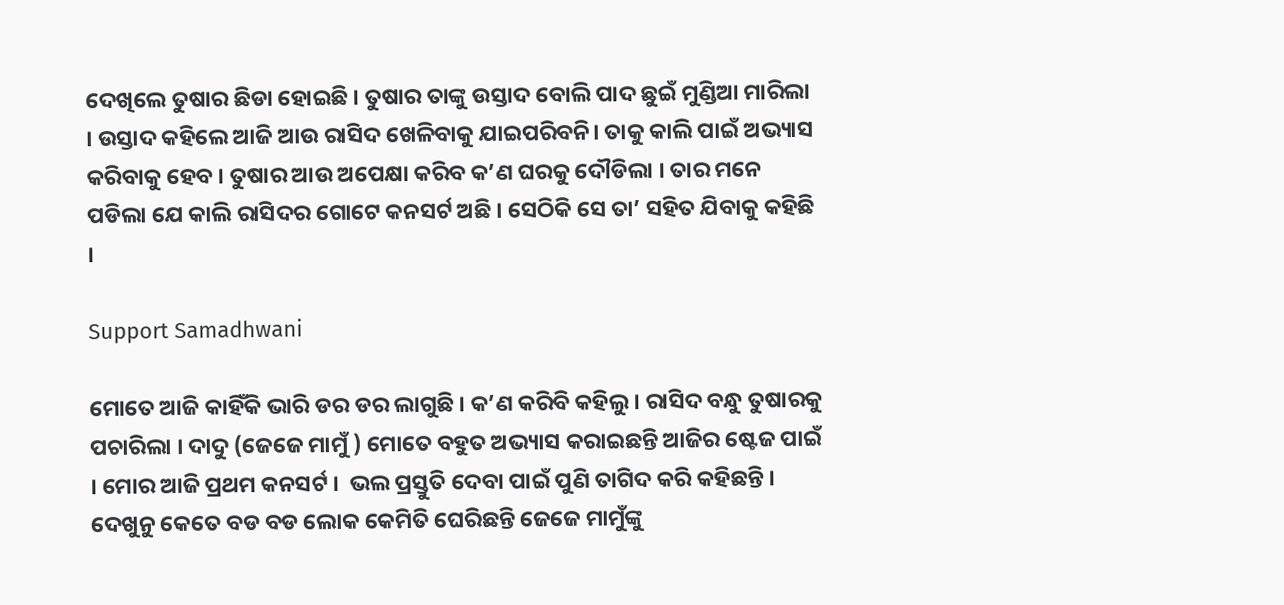ଦେଖିଲେ ତୁଷାର ଛିଡା ହୋଇଛି । ତୁଷାର ତାଙ୍କୁ ଉସ୍ତାଦ ବୋଲି ପାଦ ଛୁଇଁ ମୁଣ୍ଡିଆ ମାରିଲା । ଉସ୍ତାଦ କହିଲେ ଆଜି ଆଉ ରାସିଦ ଖେଳିବାକୁ ଯାଇପରିବନି। ତାକୁ କାଲି ପାଇଁ ଅଭ୍ୟାସ କରିବାକୁ ହେବ । ତୁଷାର ଆଉ ଅପେକ୍ଷା କରିବ କ’ଣ ଘରକୁ ଦୌଡିଲା । ତାର ମନେ ପଡିଲା ଯେ କାଲି ରାସିଦର ଗୋଟେ କନସର୍ଟ ଅଛି । ସେଠିକି ସେ ତା’ ସହିତ ଯିବାକୁ କହିଛି ।

Support Samadhwani

ମୋତେ ଆଜି କାହିଁକି ଭାରି ଡର ଡର ଲାଗୁଛି । କ’ଣ କରିବି କହିଲୁ । ରାସିଦ ବନ୍ଧୁ ତୁଷାରକୁ ପଚାରିଲା । ଦାଦୁ (ଜେଜେ ମାମୁଁ ) ମୋତେ ବହୁତ ଅଭ୍ୟାସ କରାଇଛନ୍ତି ଆଜିର ଷ୍ଟେଜ ପାଇଁ । ମୋର ଆଜି ପ୍ରଥମ କନସର୍ଟ ।  ଭଲ ପ୍ରସ୍ତୁତି ଦେବା ପାଇଁ ପୁଣି ତାଗିଦ କରି କହିଛନ୍ତି । ଦେଖୁନୁ କେତେ ବଡ ବଡ ଲୋକ କେମିତି ଘେରିଛନ୍ତି ଜେଜେ ମାମୁଁଙ୍କୁ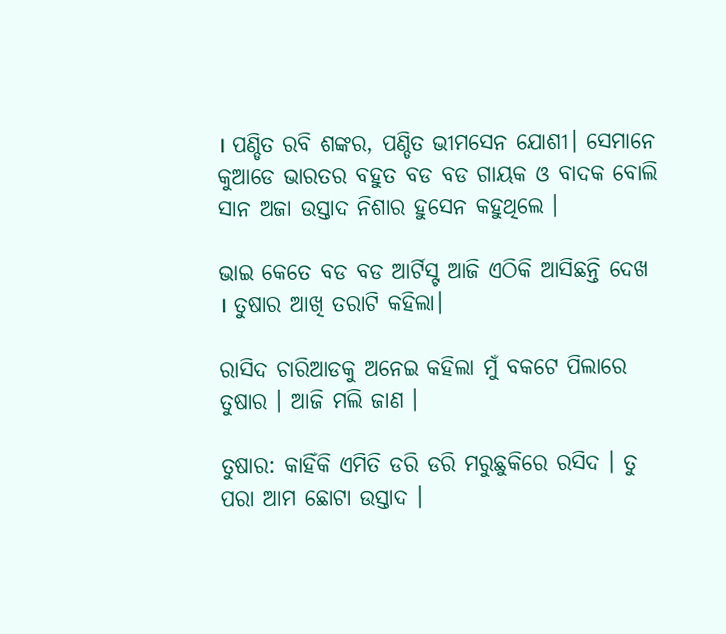। ପଣ୍ଡିତ ରବି ଶଙ୍କର, ପଣ୍ଡିତ ଭୀମସେନ ଯୋଶୀ। ସେମାନେ କୁଆଡେ ଭାରତର ବହୁତ ବଡ ବଡ ଗାୟକ ଓ ବାଦକ ବୋଲି ସାନ ଅଜା ଉସ୍ତାଦ ନିଶାର ହୁସେନ କହୁଥିଲେ ।

ଭାଇ କେତେ ବଡ ବଡ ଆର୍ଟିସ୍ଟ ଆଜି ଏଠିକି ଆସିଛନ୍ତି ଦେଖ । ତୁଷାର ଆଖି ତରାଟି କହିଲା।

ରାସିଦ ଚାରିଆଡକୁ ଅନେଇ କହିଲା ମୁଁ ବକଟେ ପିଲାରେ ତୁଷାର । ଆଜି ମଲି ଜାଣ ।

ତୁଷାର: କାହିଁକି ଏମିତି ଡରି ଡରି ମରୁଛୁକିରେ ରସିଦ । ତୁ ପରା ଆମ ଛୋଟା ଉସ୍ତାଦ ।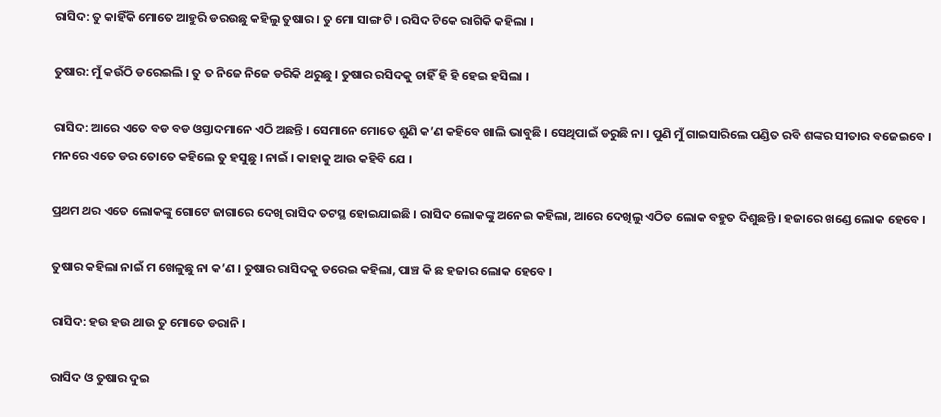ରାସିଦ: ତୁ କାହିଁକି ମୋତେ ଆହୁରି ଡରଉଛୁ କହିଲୁ ତୁଷାର । ତୁ ମୋ ସାଙ୍ଗ ଟି । ରସିଦ ଟିକେ ରାଗିକି କହିଲା ।

ତୁଷାର: ମୁଁ କଉଁଠି ଡରେଇଲି । ତୁ ତ ନିଜେ ନିଜେ ଡରିକି ଥରୁଛୁ । ତୁଷାର ରସିଦକୁ ଚାହିଁ ହି ହି ହେଇ ହସିଲା ।

ରାସିଦ: ଆରେ ଏତେ ବଡ ବଡ ଓସ୍ତାଦମାନେ ଏଠି ଅଛନ୍ତି । ସେମାନେ ମୋତେ ଶୁଣି କ’ଣ କହିବେ ଖାଲି ଭାବୁଛି । ସେଥିପାଇଁ ଡରୁଛି ନା । ପୁଣି ମୁଁ ଗାଇସାରିଲେ ପଣ୍ଡିତ ରବି ଶଙ୍କର ସୀତାର ବଜେଇବେ । ମନରେ ଏତେ ଡର ତୋତେ କହିଲେ ତୁ ହସୁଛୁ । ନାଇଁ । କାହାକୁ ଆଉ କହିବି ଯେ ।

ପ୍ରଥମ ଥର ଏତେ ଲୋକଙ୍କୁ ଗୋଟେ ଜାଗାରେ ଦେଖି ରାସିଦ ତଟସ୍ଥ ହୋଇଯାଇଛି । ରାସିଦ ଲୋକଙ୍କୁ ଅନେଇ କହିଲା, ଆରେ ଦେଖିଲୁ ଏଠିତ ଲୋକ ବହୁତ ଦିଶୁଛନ୍ତି । ହଜାରେ ଖଣ୍ଡେ ଲୋକ ହେବେ ।

ତୁଷାର କହିଲା ନାଇଁ ମ ଖେଳୁଛୁ ନା କ’ଣ । ତୁଷାର ରାସିଦକୁ ଡରେଇ କହିଲା, ପାଞ୍ଚ କି ଛ ହଜାର ଲୋକ ହେବେ ।

ରାସିଦ: ହଉ ହଉ ଥାଉ ତୁ ମୋତେ ଡରାନି ।

ରାସିଦ ଓ ତୁଷାର ଦୁଇ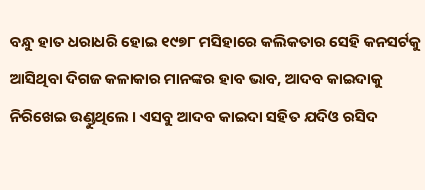ବନ୍ଧୁ ହାତ ଧରାଧରି ହୋଇ ୧୯୭୮ ମସିହାରେ କଲିକତାର ସେହି କନସର୍ଟକୁ ଆସିଥିବା ଦିଗଜ କଳାକାର ମାନଙ୍କର ହାବ ଭାବ, ଆଦବ କାଇଦାକୁ ନିରିଖେଇ ଉଣ୍ଡୁଥିଲେ । ଏସବୁ ଆଦବ କାଇଦା ସହିତ ଯଦିଓ ରସିଦ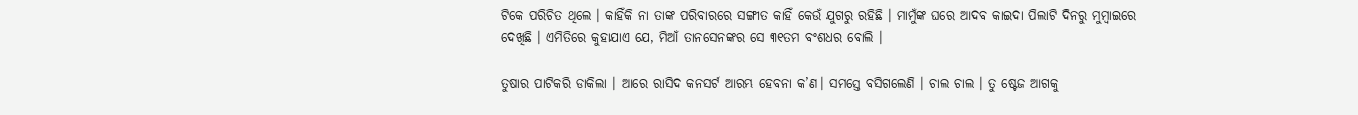ଟିକେ ପରିଚିତ ଥିଲେ । କାହିଁକି ନା ତାଙ୍କ ପରିବାରରେ ସଙ୍ଗୀତ କାହିଁ କେଉଁ ଯୁଗରୁ ରହିଛି । ମାମୁଁଙ୍କ ଘରେ ଆଦବ କାଇଦା ପିଲାଟି ଦିନରୁ ମୁମ୍ବାଇରେ ଦେଖିଛି । ଏମିତିରେ କୁହାଯାଏ ଯେ, ମିଆଁ ତାନସେନଙ୍କର ସେ ୩୧ତମ ବଂଶଧର ବୋଲି ।

ତୁଷାର ପାଟିକରି ଡାକିଲା । ଆରେ ରାସିଦ କନସର୍ଟ ଆରମ୍ଭ ହେବନା କ’ଣ। ସମସ୍ତେ ବସିଗଲେଣି । ଚାଲ ଚାଲ । ତୁ ଷ୍ଟେଜ ଆଗକୁ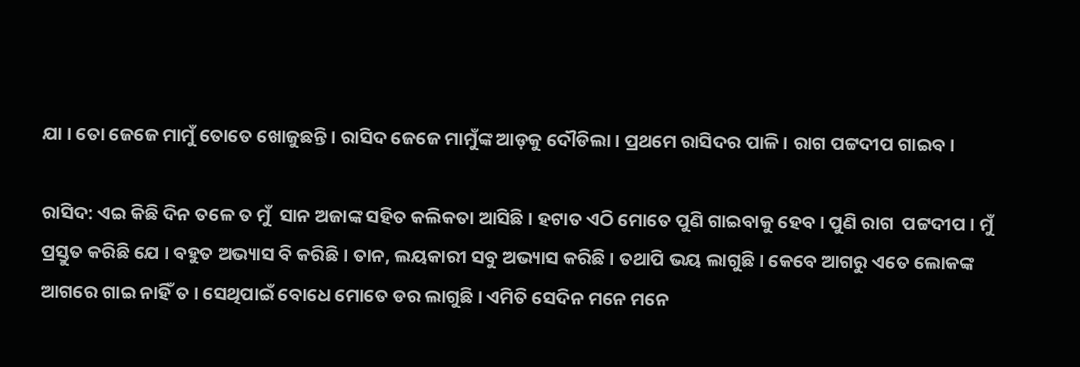ଯା । ତୋ ଜେଜେ ମାମୁଁ ତୋତେ ଖୋଜୁଛନ୍ତି । ରାସିଦ ଜେଜେ ମାମୁଁଙ୍କ ଆଡ଼କୁ ଦୌଡିଲା । ପ୍ରଥମେ ରାସିଦର ପାଳି । ରାଗ ପଟ୍ଟଦୀପ ଗାଇବ।

ରାସିଦ: ଏଇ କିଛି ଦିନ ତଳେ ତ ମୁଁ  ସାନ ଅଜାଙ୍କ ସହିତ କଲିକତା ଆସିଛି । ହଟାତ ଏଠି ମୋତେ ପୁଣି ଗାଇବାକୁ ହେବ। ପୁଣି ରାଗ  ପଟ୍ଟଦୀପ । ମୁଁ ପ୍ରସ୍ତୁତ କରିଛି ଯେ । ବହୁତ ଅଭ୍ୟାସ ବି କରିଛି । ତାନ, ଲୟକାରୀ ସବୁ ଅଭ୍ୟାସ କରିଛି । ତଥାପି ଭୟ ଲାଗୁଛି । କେବେ ଆଗରୁ ଏତେ ଲୋକଙ୍କ ଆଗରେ ଗାଇ ନାହିଁ ତ । ସେଥିପାଇଁ ବୋଧେ ମୋତେ ଡର ଲାଗୁଛି। ଏମିତି ସେଦିନ ମନେ ମନେ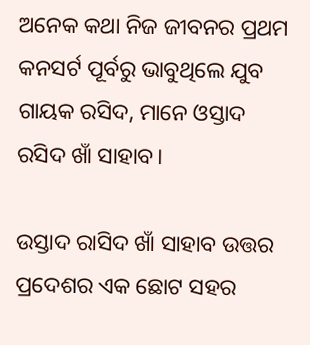ଅନେକ କଥା ନିଜ ଜୀବନର ପ୍ରଥମ କନସର୍ଟ ପୂର୍ବରୁ ଭାବୁଥିଲେ ଯୁବ ଗାୟକ ରସିଦ, ମାନେ ଓସ୍ତାଦ ରସିଦ ଖାଁ ସାହାବ।

ଉସ୍ତାଦ ରାସିଦ ଖାଁ ସାହାବ ଉତ୍ତର ପ୍ରଦେଶର ଏକ ଛୋଟ ସହର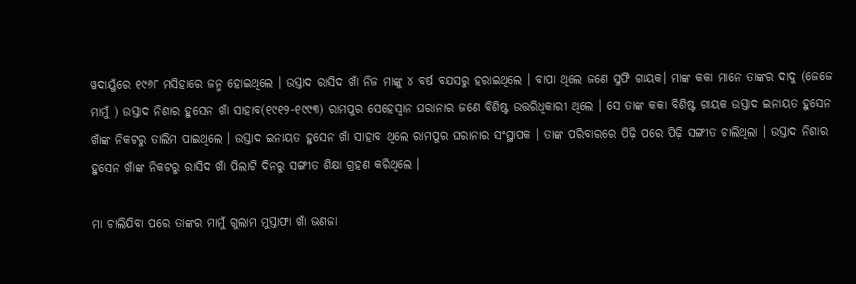ୱଦାୟୁଁରେ ୧୯୬୮ ମସିହାରେ ଜନ୍ମ ହୋଇଥିଲେ । ଉସ୍ତାଦ ରାସିଦ ଖାଁ ନିଜ ମାଙ୍କୁ ୪ ବର୍ଷ ବଯସରୁ ହରାଇଥିଲେ । ବାପା ଥିଲେ ଜଣେ ସୁଫି ଗାୟକ। ମାଙ୍କ କକା ମାନେ ତାଙ୍କର ଦାଦୁ (ଜେଜେ ମାମୁଁ ) ଉସ୍ତାଦ ନିଶାର ହୁସେନ ଖାଁ ସାହାବ(୧୯୧୨-୧୯୯୩) ରାମପୁର ସେହେସ୍ଵାନ ଘରାନାର ଜଣେ ବିଶିଷ୍ଟ ଉତ୍ତରିଧିକାରୀ ଥିଲେ । ସେ ତାଙ୍କ କକା ବିଶିଷ୍ଟ ଗାୟକ ଉସ୍ତାଦ ଇନାୟତ ହୁସେନ ଖାଁଙ୍କ ନିକଟରୁ ତାଲିମ ପାଇଥିଲେ । ଉସ୍ତାଦ ଇନାୟତ ହୁସେନ ଖାଁ ସାହାବ ଥିଲେ ରାମପୁର ଘରାନାର ସଂସ୍ଥାପକ । ତାଙ୍କ ପରିବାରରେ ପିଢ଼ି ପରେ ପିଢ଼ି ସଙ୍ଗୀତ ଚାଲିଥିଲା । ଉସ୍ତାଦ ନିଶାର ହୁସେନ ଖାଁଙ୍କ ନିକଟରୁ ରାସିଦ ଖାଁ ପିଲାଟି ଦିନରୁ ସଙ୍ଗୀତ ଶିକ୍ଷା ଗ୍ରହଣ କରିଥିଲେ ।

ମା ଚାଲିଯିବା ପରେ ତାଙ୍କର ମାମୁଁ ଗୁଲାମ ମୁସ୍ତାଫା ଖାଁ ଭଣଜା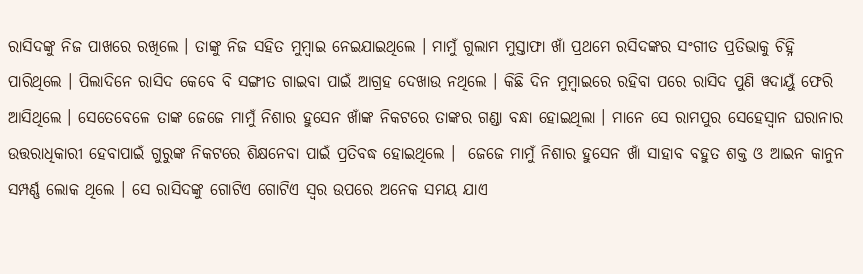ରାସିଦଙ୍କୁ ନିଜ ପାଖରେ ରଖିଲେ । ତାଙ୍କୁ ନିଜ ସହିତ ମୁମ୍ବାଇ ନେଇଯାଇଥିଲେ । ମାମୁଁ ଗୁଲାମ ମୁସ୍ତାଫା ଖାଁ ପ୍ରଥମେ ରସିଦଙ୍କର ସଂଗୀତ ପ୍ରତିଭାକୁ ଚିହ୍ନି ପାରିଥିଲେ । ପିଲାଦିନେ ରାସିଦ କେବେ ବି ସଙ୍ଗୀତ ଗାଇବା ପାଇଁ ଆଗ୍ରହ ଦେଖାଉ ନଥିଲେ । କିଛି ଦିନ ମୁମ୍ବାଇରେ ରହିବା ପରେ ରାସିଦ ପୁଣି ୱଦାୟୁଁ ଫେରି ଆସିଥିଲେ । ସେତେବେଳେ ତାଙ୍କ ଜେଜେ ମାମୁଁ ନିଶାର ହୁସେନ ଖାଁଙ୍କ ନିକଟରେ ତାଙ୍କର ଗଣ୍ଡା ବନ୍ଧା ହୋଇଥିଲା । ମାନେ ସେ ରାମପୁର ସେହେସ୍ଵାନ ଘରାନାର ଉତ୍ତରାଧିକାରୀ ହେବାପାଇଁ ଗୁରୁଙ୍କ ନିକଟରେ ଶିକ୍ଷନେବା ପାଇଁ ପ୍ରତିବଦ୍ଧ ହୋଇଥିଲେ ।  ଜେଜେ ମାମୁଁ ନିଶାର ହୁସେନ ଖାଁ ସାହାବ ବହୁତ ଶକ୍ତ ଓ ଆଇନ କାନୁନ ସମ୍ପର୍ଣ୍ଣ ଲୋକ ଥିଲେ । ସେ ରାସିଦଙ୍କୁ ଗୋଟିଏ ଗୋଟିଏ ସ୍ଵର ଉପରେ ଅନେକ ସମୟ ଯାଏ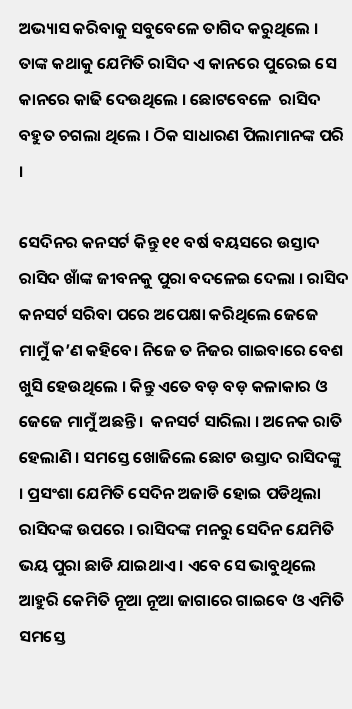ଅଭ୍ୟାସ କରିବାକୁ ସବୁବେଳେ ତାଗିଦ କରୁଥିଲେ । ତାଙ୍କ କଥାକୁ ଯେମିତି ରାସିଦ ଏ କାନରେ ପୁରେଇ ସେ କାନରେ କାଢି ଦେଉଥିଲେ । ଛୋଟବେଳେ  ରାସିଦ ବହୁତ ଚଗଲା ଥିଲେ । ଠିକ ସାଧାରଣ ପିଲାମାନଙ୍କ ପରି ।

ସେଦିନର କନସର୍ଟ କିନ୍ତୁ ୧୧ ବର୍ଷ ବୟସରେ ଉସ୍ତାଦ ରାସିଦ ଖାଁଙ୍କ ଜୀବନକୁ ପୁରା ବଦଳେଇ ଦେଲା । ରାସିଦ କନସର୍ଟ ସରିବା ପରେ ଅପେକ୍ଷା କରିଥିଲେ ଜେଜେ ମାମୁଁ କ’ଣ କହିବେ। ନିଜେ ତ ନିଜର ଗାଇବାରେ ବେଶ ଖୁସି ହେଉଥିଲେ । କିନ୍ତୁ ଏତେ ବଡ଼ ବଡ଼ କଳାକାର ଓ ଜେଜେ ମାମୁଁ ଅଛନ୍ତି ।  କନସର୍ଟ ସାରିଲା । ଅନେକ ରାତି ହେଲାଣି । ସମସ୍ତେ ଖୋଜିଲେ ଛୋଟ ଉସ୍ତାଦ ରାସିଦଙ୍କୁ । ପ୍ରସଂଶା ଯେମିତି ସେଦିନ ଅଜାଡି ହୋଇ ପଡିଥିଲା ରାସିଦଙ୍କ ଉପରେ । ରାସିଦଙ୍କ ମନରୁ ସେଦିନ ଯେମିତି ଭୟ ପୁରା ଛାଡି ଯାଇଥାଏ । ଏବେ ସେ ଭାବୁଥିଲେ ଆହୁରି କେମିତି ନୂଆ ନୂଆ ଜାଗାରେ ଗାଇବେ ଓ ଏମିତି ସମସ୍ତେ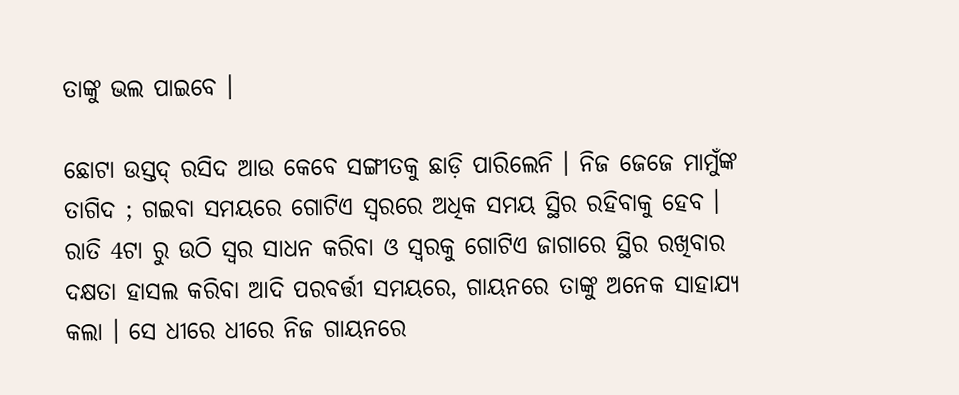ତାଙ୍କୁ ଭଲ ପାଇବେ ।

ଛୋଟା ଉସ୍ତଦ୍ ରସିଦ ଆଉ କେବେ ସଙ୍ଗୀତକୁ ଛାଡ଼ି ପାରିଲେନି । ନିଜ ଜେଜେ ମାମୁଁଙ୍କ ତାଗିଦ ; ଗଇବା ସମୟରେ ଗୋଟିଏ ସ୍ଵରରେ ଅଧିକ ସମୟ ସ୍ଥିର ରହିବାକୁ ହେବ । ରାତି 4ଟା ରୁ ଉଠି ସ୍ଵର ସାଧନ କରିବା ଓ ସ୍ଵରକୁ ଗୋଟିଏ ଜାଗାରେ ସ୍ଥିର ରଖିବାର ଦକ୍ଷତା ହାସଲ କରିବା ଆଦି ପରବର୍ତ୍ତୀ ସମୟରେ, ଗାୟନରେ ତାଙ୍କୁ ଅନେକ ସାହାଯ୍ୟ କଲା । ସେ ଧୀରେ ଧୀରେ ନିଜ ଗାୟନରେ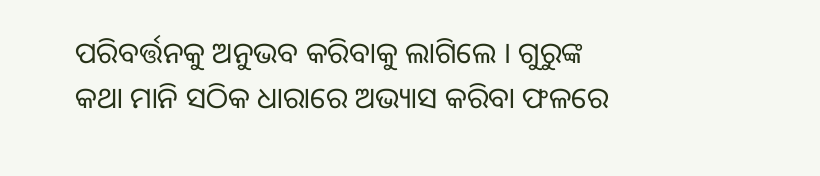ପରିବର୍ତ୍ତନକୁ ଅନୁଭବ କରିବାକୁ ଲାଗିଲେ । ଗୁରୁଙ୍କ କଥା ମାନି ସଠିକ ଧାରାରେ ଅଭ୍ୟାସ କରିବା ଫଳରେ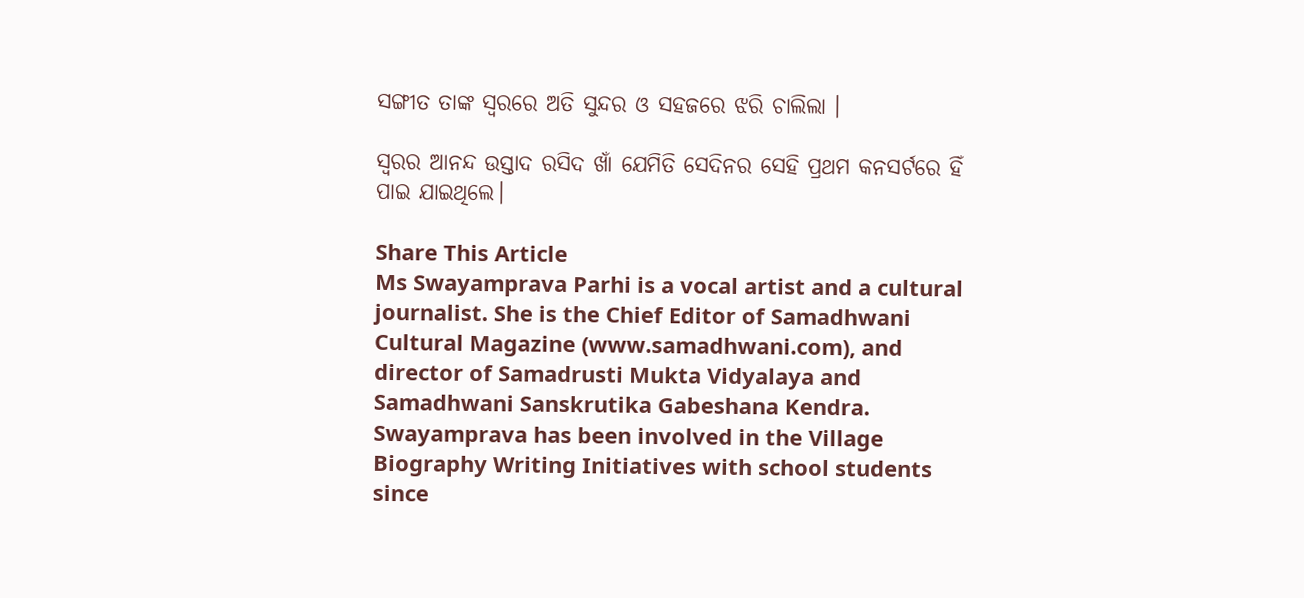ସଙ୍ଗୀତ ତାଙ୍କ ସ୍ଵରରେ ଅତି ସୁନ୍ଦର ଓ ସହଜରେ ଝରି ଚାଲିଲା ।

ସ୍ଵରର ଆନନ୍ଦ ଉସ୍ତାଦ ରସିଦ ଖାଁ ଯେମିତି ସେଦିନର ସେହି ପ୍ରଥମ କନସର୍ଟରେ ହିଁ ପାଇ ଯାଇଥିଲେ।

Share This Article
Ms Swayamprava Parhi is a vocal artist and a cultural journalist. She is the Chief Editor of Samadhwani Cultural Magazine (www.samadhwani.com), and director of Samadrusti Mukta Vidyalaya and Samadhwani Sanskrutika Gabeshana Kendra. Swayamprava has been involved in the Village Biography Writing Initiatives with school students since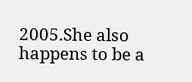2005.She also happens to be a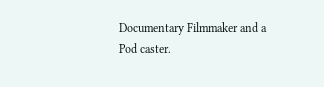Documentary Filmmaker and a Pod caster.